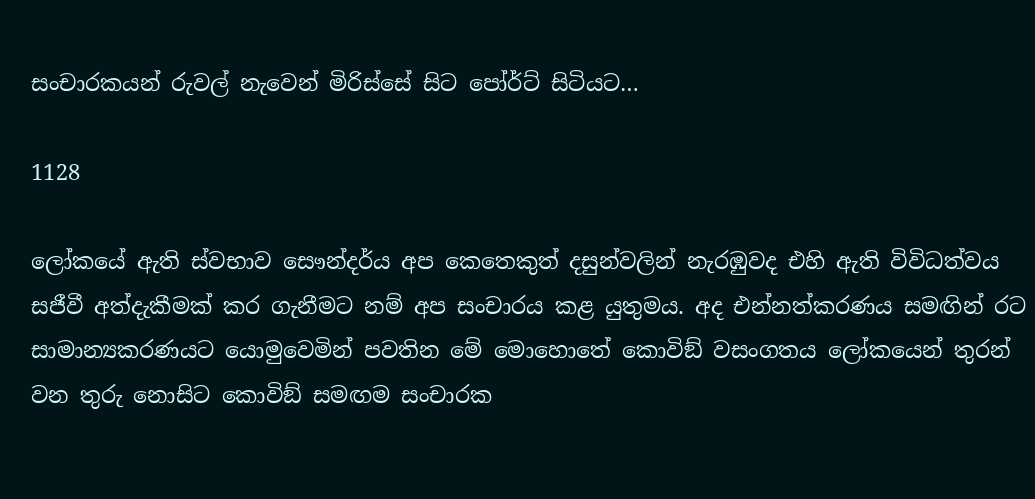සංචාරකයන් රුවල් නැවෙන් මිරිස්සේ සිට පෝර්ට් සිටියට…

1128

ලෝකයේ ඇති ස්වභාව සෞන්දර්ය අප කෙතෙකුත් දසුන්වලින් නැරඹුවද එහි ඇති විවිධත්වය සජීවී අත්දැකීමක් කර ගැනීමට නම් අප සංචාරය කළ යුතුමය. අද එන්නත්කරණය සමඟින් රට සාමාන්‍යකරණයට යොමුවෙමින් පවතින මේ මොහොතේ කොවිඞ් වසංගතය ලෝකයෙන් තුරන් වන තුරු නොසිට කොවිඞ් සමඟම සංචාරක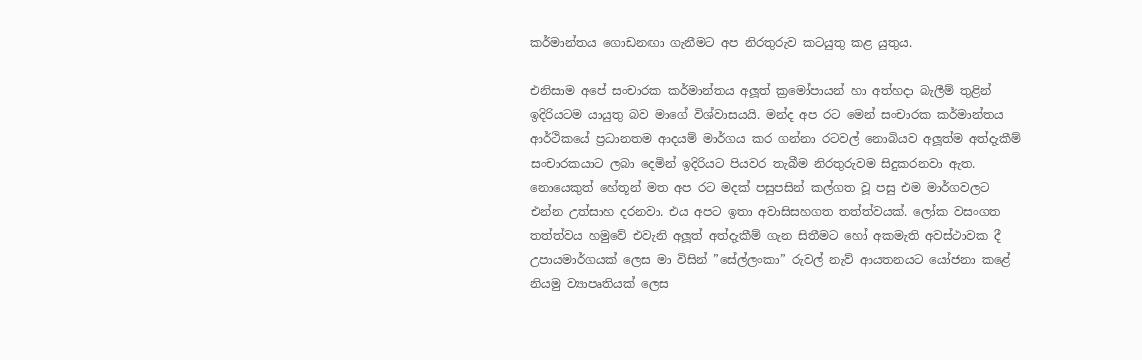කර්මාන්තය ගොඩනඟා ගැනීමට අප නිරතුරුව කටයුතු කළ යුතුය.

එනිසාම අපේ සංචාරක කර්මාන්තය අලූත් ක්‍රමෝපායන් හා අත්හදා බැලීම් තුළින් ඉදිරියටම යායුතු බව මාගේ විශ්වාසයයි. මන්ද අප රට මෙන් සංචාරක කර්මාන්තය ආර්ථිකයේ ප්‍රධානතම ආදයම් මාර්ගය කර ගන්නා රටවල් නොබියව අලූත්ම අත්දැකීම් සංචාරකයාට ලබා දෙමින් ඉදිරියට පියවර තැබීම නිරතුරුවම සිදුකරනවා ඇත. නොයෙකුත් හේතූන් මත අප රට මදක් පසුපසින් කල්ගත වූ පසු එම මාර්ගවලට එන්න උත්සාහ දරනවා. එය අපට ඉතා අවාසිසහගත තත්ත්වයක්. ලෝක වසංගත තත්ත්වය හමුවේ එවැනි අලූත් අත්දැකීම් ගැන සිතීමට හෝ අකමැති අවස්ථාවක දී උපායමාර්ගයක් ලෙස මා විසින් ”සේල්ලංකා” රුවල් නැව් ආයතනයට යෝජනා කළේ නියමු ව්‍යාපෘතියක් ලෙස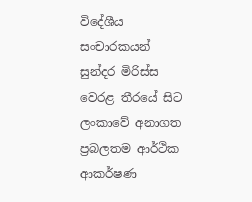විදේශීය සංචාරකයන් සුන්දර මිරිස්ස වෙරළ තීරයේ සිට ලංකාවේ අනාගත ප්‍රබලතම ආර්ථික ආකර්ෂණ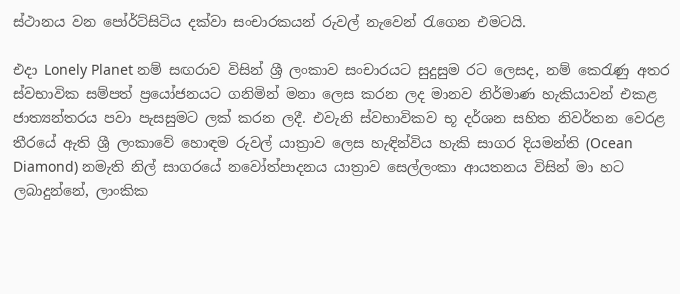ස්ථානය වන පෝර්ට්සිටිය දක්වා සංචාරකයන් රුවල් නැවෙන් රැගෙන එමටයි.

එදා Lonely Planet නම් සඟරාව විසින් ශ්‍රී ලංකාව සංචාරයට සුදුසුම රට ලෙසද, නම් කෙරැණු අතර ස්වභාවික සම්පත් ප්‍රයෝජනයට ගනිමින් මනා ලෙස කරන ලද මානව නිර්මාණ හැකියාවන් එකළ ජාත්‍යන්තරය පවා පැසසුමට ලක් කරන ලදී. එවැනි ස්වභාවිකව භූ දර්ශන සහිත නිවර්තන වෙරළ තීරයේ ඇති ශ්‍රී ලංකාවේ හොඳම රුවල් යාත්‍රාව ලෙස හැඳින්විය හැකි සාගර දියමන්ති (Ocean Diamond) නමැති නිල් සාගරයේ නවෝත්පාදනය යාත්‍රාව සෙල්ලංකා ආයතනය විසින් මා හට ලබාදුන්නේ, ලාංකික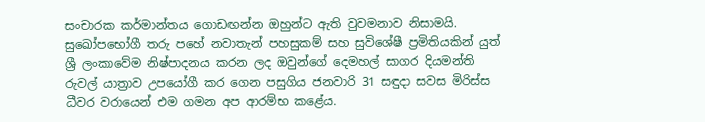සංචාරක කර්මාන්තය ගොඩඟන්න ඔහුන්ට ඇති වුවමනාව නිසාමයි. සුඛෝපභෝගී තරු පහේ නවාතැන් පහසුකම් සහ සුවිශේෂී ප්‍රමිතියකින් යුත් ශ්‍රී ලංකාවේම නිෂ්පාදනය කරන ලද ඔවුන්ගේ දෙමහල් සාගර දියමන්ති රුවල් යාත්‍රාව උපයෝගී කර ගෙන පසුගිය ජනවාරි 31 සඳුදා සවස මිරිස්ස ධීවර වරායෙන් එම ගමන අප ආරම්භ කළේය.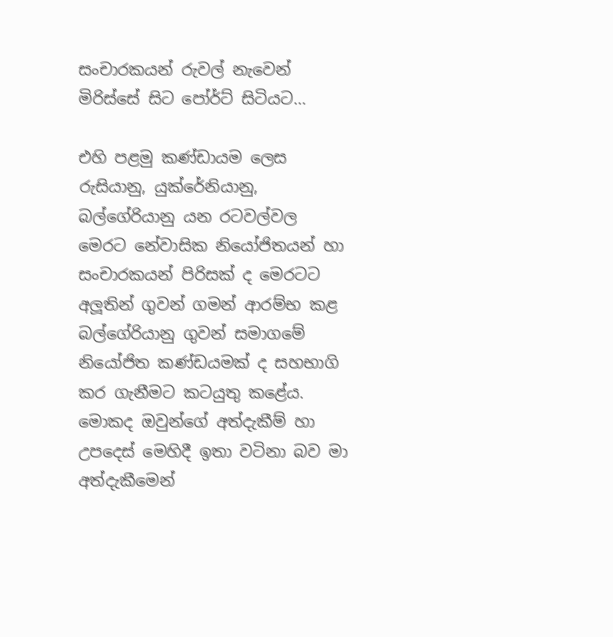සංචාරකයන් රුවල් නැවෙන් මිරිස්සේ සිට පෝර්ට් සිටියට…

එහි පළමු කණ්ඩායම ලෙස රුසියානු, යුක්රේනියානු, බල්ගේරියානු යන රටවල්වල මෙරට නේවාසික නියෝජිතයන් හා සංචාරකයන් පිරිසක් ද මෙරටට අලූතින් ගුවන් ගමන් ආරම්භ කළ බල්ගේරියානු ගුවන් සමාගමේ නියෝජිත කණ්ඩයමක් ද සහභාගි කර ගැනීමට කටයුතු කළේය. මොකද ඔවුන්ගේ අත්දැකීම් හා උපදෙස් මෙහිදී ඉතා වටිනා බව මා අත්දැකීමෙන්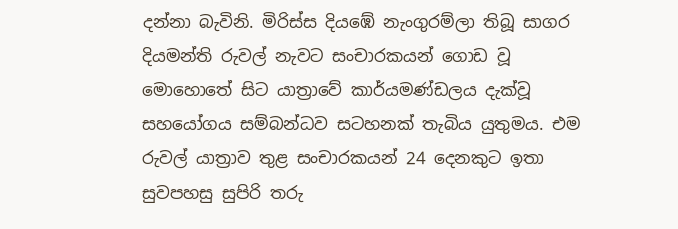දන්නා බැවිනි. මිරිස්ස දියඹේ නැංගුරම්ලා තිබූ සාගර දියමන්ති රුවල් නැවට සංචාරකයන් ගොඩ වූ මොහොතේ සිට යාත්‍රාවේ කාර්යමණ්ඩලය දැක්වූ සහයෝගය සම්බන්ධව සටහනක් තැබිය යුතුමය. එම රුවල් යාත්‍රාව තුළ සංචාරකයන් 24 දෙනකුට ඉතා සුවපහසු සුපිරි තරු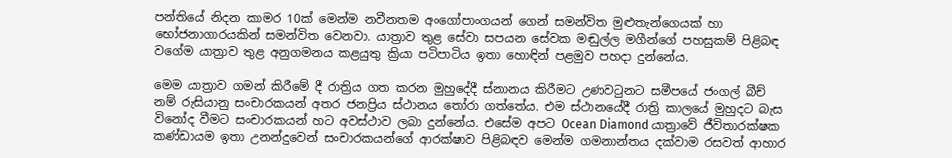පන්තියේ නිදන කාමර 10ක් මෙන්ම නවීනතම අංගෝපාංගයන් ගෙන් සමන්විත මුළුතැන්ගෙයක් හා භෝජනාගාරයකින් සමන්විත වෙනවා. යාත්‍රාව තුළ සේවා සපයන සේවක මඬුල්ල මගීන්ගේ පහසුකම් පිළිබඳ වගේම යාත්‍රාව තුළ අනුගමනය කළයුතු ක්‍රියා පටිපාටිය ඉතා හොඳින් පළමුව පහදා දුන්නේය.

මෙම යාත්‍රාව ගමන් කිරීමේ දී රාත්‍රිය ගත කරන මුහුදේදී ස්නානය කිරීමට උණවටුනට සමීපයේ ජංගල් බීච් නම් රුසියානු සංචාරකයන් අතර ජනප්‍රිය ස්ථානය තෝරා ගත්තේය. එම ස්ථානයේදී රාත්‍රි කාලයේ මුහුදට බැස විනෝද වීමට සංචාරකයන් හට අවස්ථාව ලබා දුන්නේය. එසේම අපට Ocean Diamond යාත්‍රාවේ ජීවිතාරක්ෂක කණ්ඩායම ඉතා උනන්දුවෙන් සංචාරකයන්ගේ ආරක්ෂාව පිළිබඳව මෙන්ම ගමනාන්තය දක්වාම රසවත් ආහාර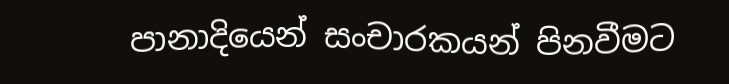පානාදියෙන් සංචාරකයන් පිනවීමට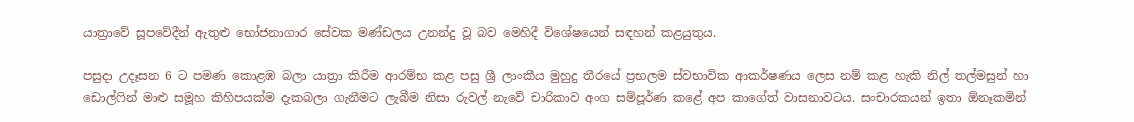යාත්‍රාවේ සූපවේදීන් ඇතුළු භෝජනාගාර සේවක මණ්ඩලය උනන්දු වූ බව මෙහිදී විශේෂයෙන් සඳහන් කළයුතුය.

පසුදා උදෑසන 6 ට පමණ කොළඹ බලා යාත්‍රා කිරීම ආරම්භ කළ පසු ශ්‍රී ලාංකීය මුහුදු තීරයේ ප්‍රභලම ස්වභාවික ආකර්ෂණය ලෙස නම් කළ හැකි නිල් තල්මසුන් හා ඩොල්ෆින් මාළු සමූහ කිහිපයක්ම දැකබලා ගැනීමට ලැබීම නිසා රුවල් නැවේ චාරිකාව අංග සම්පූර්ණ කළේ අප කාගේත් වාසනාවටය. සංචාරකයන් ඉතා ඕනෑකමින්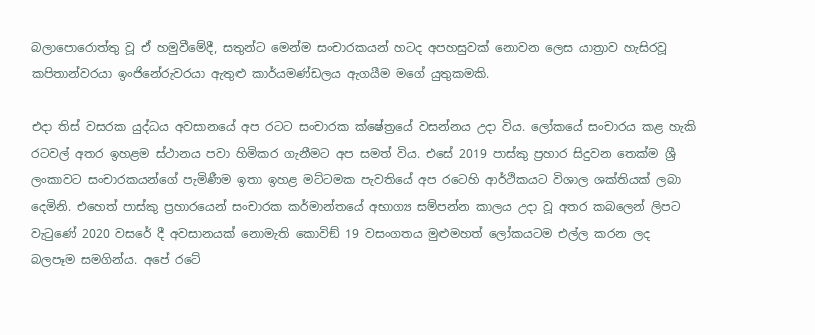බලාපොරොත්තු වූ ඒ හමුවීමේදී, සතුන්ට මෙන්ම සංචාරකයන් හටද අපහසුවක් නොවන ලෙස යාත්‍රාව හැසිරවූ කපිතාන්වරයා ඉංජිනේරුවරයා ඇතුළු කාර්යමණ්ඩලය ඇගයීම මගේ යුතුකමකි.

එදා තිස් වසරක යුද්ධය අවසානයේ අප රටට සංචාරක ක්ෂේත්‍රයේ වසන්නය උදා විය. ලෝකයේ සංචාරය කළ හැකි රටවල් අතර ඉහළම ස්ථානය පවා හිමිකර ගැනීමට අප සමත් විය. එසේ 2019 පාස්කු ප්‍රහාර සිදුවන තෙක්ම ශ්‍රී ලංකාවට සංචාරකයන්ගේ පැමිණීම ඉතා ඉහළ මට්ටමක පැවතියේ අප රටෙහි ආර්ථිකයට විශාල ශක්තියක් ලබා දෙමිනි. එහෙත් පාස්කු ප්‍රහාරයෙන් සංචාරක කර්මාන්තයේ අභාග්‍ය සම්පන්න කාලය උදා වූ අතර කබලෙන් ලිපට වැටුණේ 2020 වසරේ දී අවසානයක් නොමැති කොවිඞ් 19 වසංගතය මුළුමහත් ලෝකයටම එල්ල කරන ලද බලපෑම සමගින්ය. අපේ රටේ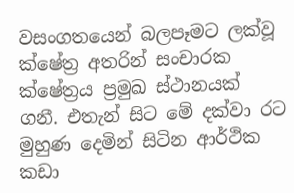වසංගතයෙන් බලපෑමට ලක්වූ ක්ෂේත්‍ර අතරින් සංචාරක ක්ෂේත්‍රය ප්‍රමුඛ ස්ථානයක් ගනී. එතැන් සිට මේ දක්වා රට මුහුණ දෙමින් සිටින ආර්ථික කඩා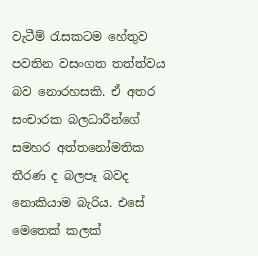වැටීම් රැසකටම හේතුව පවතින වසංගත තත්ත්වය බව නොරහසකි. ඒ අතර සංචාරක බලධාරීන්ගේ සමහර අත්තනෝමතික තීරණ ද බලපෑ බවද නොකියාම බැරිය. එසේ මෙතෙක් කලක්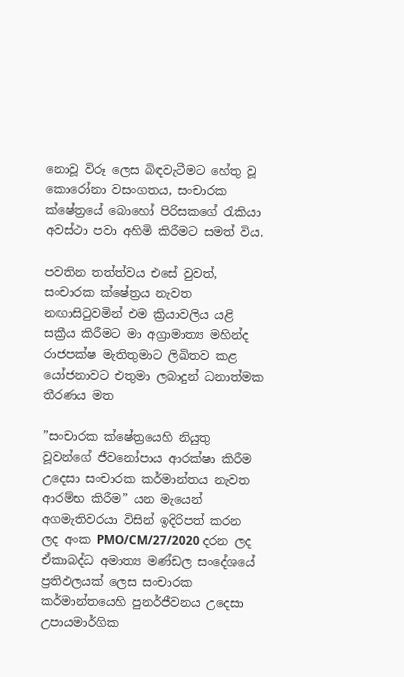නොවූ විරූ ලෙස බිඳවැටීමට හේතු වූ කොරෝනා වසංගතය, සංචාරක ක්ෂේත්‍රයේ බොහෝ පිරිසකගේ රැකියා අවස්ථා පවා අහිමි කිරීමට සමත් විය.

පවතින තත්ත්වය එසේ වුවත්, සංචාරක ක්ෂේත්‍රය නැවත නඟාසිටුවමින් එම ක්‍රියාවලිය යළි සක්‍රීය කිරීමට මා අග්‍රාමාත්‍ය මහින්ද රාජපක්ෂ මැතිතුමාට ලිඛිතව කළ යෝජනාවට එතුමා ලබාදුන් ධනාත්මක තීරණය මත

”සංචාරක ක්ෂේත්‍රයෙහි නියුතු වූවන්ගේ ජීවනෝපාය ආරක්ෂා කිරීම උදෙසා සංචාරක කර්මාන්තය නැවත ආරම්භ කිරීම” යන මැයෙන් අගමැතිවරයා විසින් ඉදිරිපත් කරන ලද අංක PMO/CM/27/2020 දරන ලද ඒකාබද්ධ අමාත්‍ය මණ්ඩල සංදේශයේ ප්‍රතිඵලයක් ලෙස සංචාරක කර්මාන්තයෙහි පුනර්ජීවනය උදෙසා උපායමාර්ගික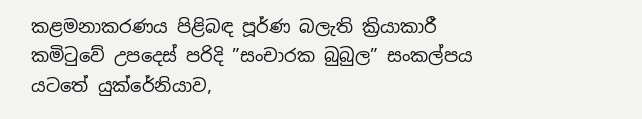කළමනාකරණය පිළිබඳ පූර්ණ බලැති ක්‍රියාකාරී කමිටුවේ උපදෙස් පරිදි ”සංචාරක බුබුල” සංකල්පය යටතේ යුක්රේනියාව,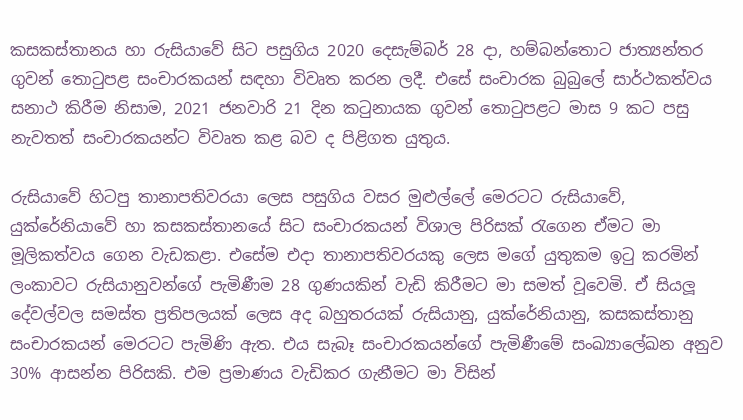කසකස්තානය හා රුසියාවේ සිට පසුගිය 2020 දෙසැම්බර් 28 දා, හම්බන්තොට ජාත්‍යන්තර ගුවන් තොටුපළ සංචාරකයන් සඳහා විවෘත කරන ලදී. එසේ සංචාරක බුබුලේ සාර්ථකත්වය සනාථ කිරීම නිසාම, 2021 ජනවාරි 21 දින කටුනායක ගුවන් තොටුපළට මාස 9 කට පසු නැවතත් සංචාරකයන්ට විවෘත කළ බව ද පිළිගත යුතුය.

රුසියාවේ හිටපු තානාපතිවරයා ලෙස පසුගිය වසර මුළුල්ලේ මෙරටට රුසියාවේ, යුක්රේනියාවේ හා කසකස්තානයේ සිට සංචාරකයන් විශාල පිරිසක් රැගෙන ඒමට මා මූලිකත්වය ගෙන වැඩකළා. එසේම එදා තානාපතිවරයකු ලෙස මගේ යුතුකම ඉටු කරමින් ලංකාවට රුසියානුවන්ගේ පැමිණීම 28 ගුණයකින් වැඩි කිරීමට මා සමත් වූවෙමි. ඒ සියලූ දේවල්වල සමස්ත ප්‍රතිපලයක් ලෙස අද බහුතරයක් රුසියානු, යුක්රේනියානු, කසකස්තානු සංචාරකයන් මෙරටට පැමිණි ඇත. එය සැබෑ සංචාරකයන්ගේ පැමිණීමේ සංඛ්‍යාලේඛන අනුව 30% ආසන්න පිරිසකි. එම ප්‍රමාණය වැඩිකර ගැනීමට මා විසින්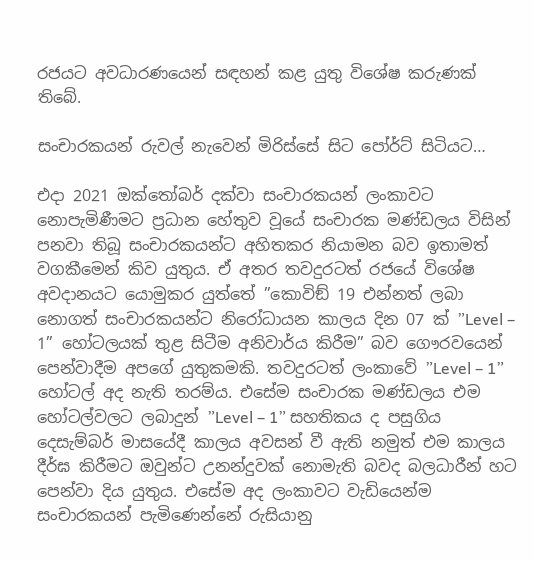රජයට අවධාරණයෙන් සඳහන් කළ යුතු විශේෂ කරුණක් තිබේ.

සංචාරකයන් රුවල් නැවෙන් මිරිස්සේ සිට පෝර්ට් සිටියට…

එදා 2021 ඔක්තෝබර් දක්වා සංචාරකයන් ලංකාවට නොපැමිණීමට ප්‍රධාන හේතුව වූයේ සංචාරක මණ්ඩලය විසින් පනවා තිබූ සංචාරකයන්ට අහිතකර නියාමන බව ඉතාමත් වගකීමෙන් කිව යුතුය. ඒ අතර තවදුරටත් රජයේ විශේෂ අවදානයට යොමුකර යුත්තේ ”කොවිඞ් 19 එන්නත් ලබා නොගත් සංචාරකයන්ට නිරෝධායන කාලය දින 07 ක් ”Level – 1” හෝටලයක් තුළ සිටීම අනිවාර්ය කිරීම” බව ගෞරවයෙන් පෙන්වාදීම අපගේ යුතුකමකි. තවදුරටත් ලංකාවේ ”Level – 1” හෝටල් අද නැති තරම්ය. එසේම සංචාරක මණ්ඩලය එම හෝටල්වලට ලබාදුන් ”Level – 1” සහතිකය ද පසුගිය දෙසැම්බර් මාසයේදී කාලය අවසන් වී ඇති නමුත් එම කාලය දීර්ඝ කිරීමට ඔවුන්ට උනන්දුවක් නොමැති බවද බලධාරීන් හට පෙන්වා දිය යුතුය. එසේම අද ලංකාවට වැඩියෙන්ම සංචාරකයන් පැමිණෙන්නේ රුසියානු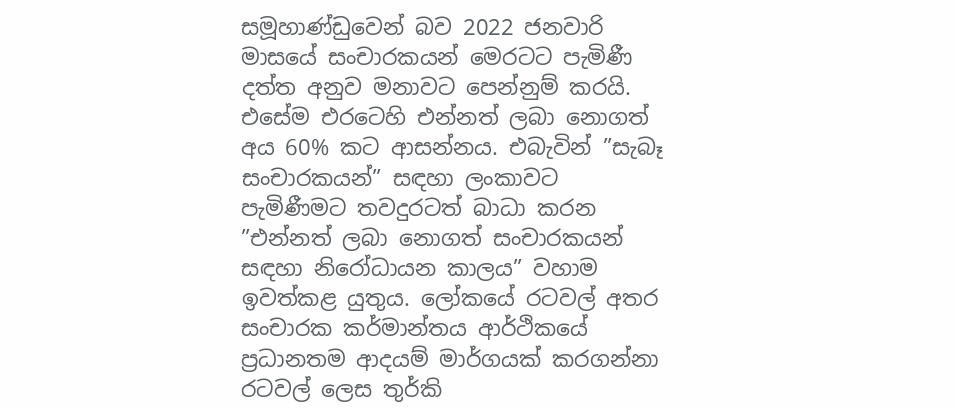සමූහාණ්ඩුවෙන් බව 2022 ජනවාරි මාසයේ සංචාරකයන් මෙරටට පැමිණී දත්ත අනුව මනාවට පෙන්නුම් කරයි. එසේම එරටෙහි එන්නත් ලබා නොගත් අය 60% කට ආසන්නය. එබැවින් ”සැබෑ සංචාරකයන්” සඳහා ලංකාවට පැමිණීමට තවදුරටත් බාධා කරන ”එන්නත් ලබා නොගත් සංචාරකයන් සඳහා නිරෝධායන කාලය” වහාම ඉවත්කළ යුතුය. ලෝකයේ රටවල් අතර සංචාරක කර්මාන්තය ආර්ථිකයේ ප්‍රධානතම ආදයම් මාර්ගයක් කරගන්නා රටවල් ලෙස තුර්කි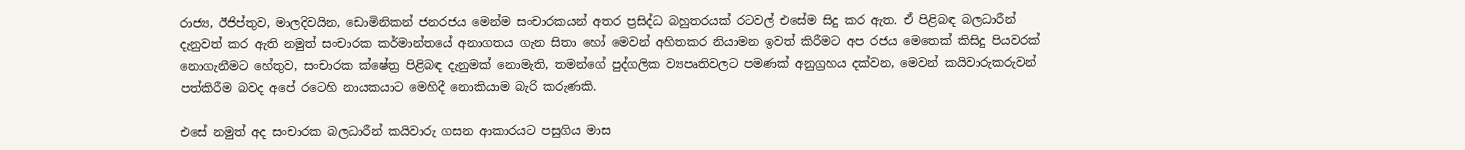රාජ්‍ය, ඊජිප්තුව, මාලදිවයින, ඩොමිනිකන් ජනරජය මෙන්ම සංචාරකයන් අතර ප්‍රසිද්ධ බහුතරයක් රටවල් එසේම සිදු කර ඇත. ඒ පිළිබඳ බලධාරීන් දැනුවත් කර ඇති නමුත් සංචාරක කර්මාන්තයේ අනාගතය ගැන සිතා හෝ මෙවන් අහිතකර නියාමන ඉවත් කිරීමට අප රජය මෙතෙක් කිසිදු පියවරක් නොගැනීමට හේතුව, සංචාරක ක්ෂේත්‍ර පිළිබඳ දැනුමක් නොමැති, තමන්ගේ පුද්ගලික ව්‍යපෘතිවලට පමණක් අනුග්‍රහය දක්වන, මෙවන් කයිවාරුකරුවන් පත්කිරීම බවද අපේ රටෙහි නායකයාට මෙහිදී නොකියාම බැරි කරුණකි.

එසේ නමුත් අද සංචාරක බලධාරීන් කයිවාරු ගසන ආකාරයට පසුගිය මාස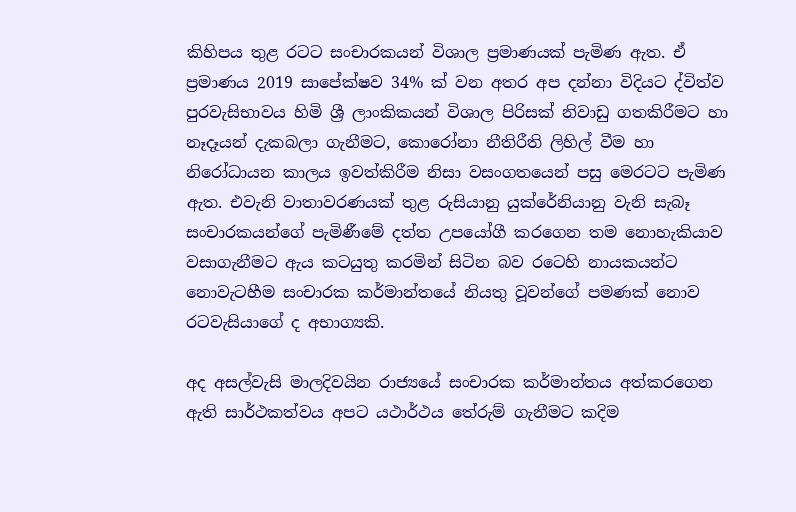කිහිපය තුළ රටට සංචාරකයන් විශාල ප්‍රමාණයක් පැමිණ ඇත. ඒ ප්‍රමාණය 2019 සාපේක්ෂව 34% ක් වන අතර අප දන්නා විදියට ද්විත්ව පුරවැසිභාවය හිමි ශ්‍රී ලාංකිකයන් විශාල පිරිසක් නිවාඩු ගතකිරීමට හා නෑදෑයන් දැකබලා ගැනීමට, කොරෝනා නීතිරීති ලිහිල් වීම හා නිරෝධායන කාලය ඉවත්කිරීම නිසා වසංගතයෙන් පසු මෙරටට පැමිණ ඇත. එවැනි වාතාවරණයක් තුළ රුසියානු යුක්රේනියානු වැනි සැබෑ සංචාරකයන්ගේ පැමිණීමේ දත්ත උපයෝගී කරගෙන තම නොහැකියාව වසාගැනීමට ඇය කටයුතු කරමින් සිටින බව රටෙහි නායකයන්ට නොවැටහීම සංචාරක කර්මාන්තයේ නියතු වූවන්ගේ පමණක් නොව රටවැසියාගේ ද අභාග්‍යකි.

අද අසල්වැසි මාලදිවයින රාජ්‍යයේ සංචාරක කර්මාන්තය අත්කරගෙන ඇති සාර්ථකත්වය අපට යථාර්ථය තේරුම් ගැනීමට කදිම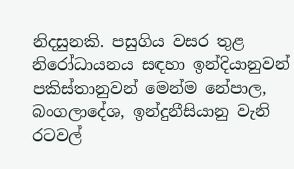නිදසුනකි. පසුගිය වසර තුළ නිරෝධායනය සඳහා ඉන්දියානුවන් පකිස්තානුවන් මෙන්ම නේපාල, බංගලාදේශ, ඉන්දුනීසියානු වැනි රටවල්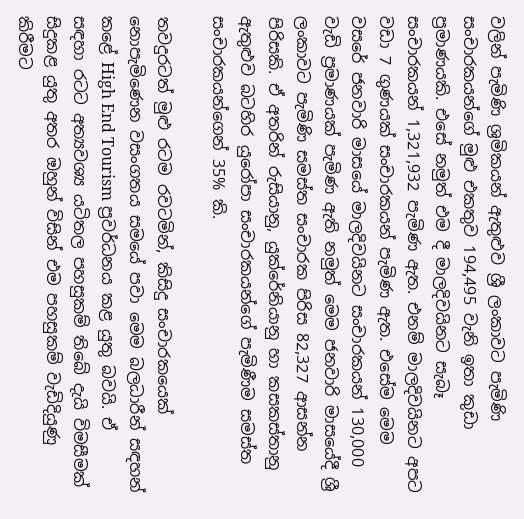වලින් පැමිණි ශ්‍රමිකයන් ඇතුළුව ශ්‍රී ලංකාවට පැමිණි සංචාරකයන්ගේ මුළු එකතුව 194,495 වැනි ඉතා කුඩා ප්‍රමාණයකි. එසේ නමුත් එම දී මාලදිවයිනට සැබෑ සංචාරකයන් 1,321,932 පැමිණ ඇත. එනම් මාලදිවයිනට අපට වඩා 7 ගුණයක් සංචාරකයන් පැමිණ ඇත. එසේම මෙම වසරේ ජනවාරි මාසයේ මාලදිවයිනට සංචාරකයන් 130,000 වැඩි ප්‍රමාණයක් පැමිණ ඇති නමුත් මෙම ජනවාරි මාසයේදී ශ්‍රී ලංකාවට පැමිණි සමස්ත සංචාරක පිරිස 82,327 ආසන්න පිරිසකි. ඒ අතරින් රුසියානු, යුක්රේනියානු හා කසකස්තානු ඇතුළුව බටහිර යුරෝපා සංචාරකයන්ගේ පැමිණීම සමස්ත සංචාරකයන්ගෙන් 35% කි.

තවදුරටත් මුළු රටම රවටමින්, කිසිදු සංචාරකයෙක් නොපැමිණෙන වසංගතය සමයේ පවා මෙම බලධාරීන් සඳහන් කළේ High End Tourism ප්‍රවර්ධනය කළ යුතු බවයි. ඒ සඳහා රටට අත්‍යවශ්‍ය යටිතල පහසුකම් තිබේ දැයි විමසීමක් සිදුකළ යුතු අතර ඔහුන් විසින් එම පහසුකම් වැඩිදියුණු කිරීමට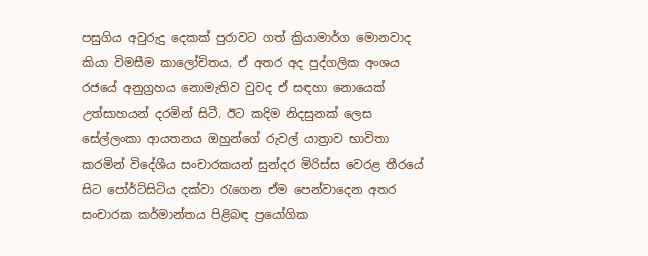පසුගිය අවුරුදු දෙකක් පුරාවට ගත් ක්‍රියාමාර්ග මොනවාද කියා විමසීම කාලෝචිතය. ඒ අතර අද පුද්ගලික අංශය රජයේ අනුග්‍රහය නොමැතිව වුවද ඒ සඳහා නොයෙක් උත්සාහයන් දරමින් සිටී. ඊට කදිම නිදසුනක් ලෙස සේල්ලංකා ආයතනය ඔහුන්ගේ රුවල් යාත්‍රාව භාවිතා කරමින් විදේශීය සංචාරකයන් සුන්දර මිරිස්ස වෙරළ තීරයේ සිට පෝර්ට්සිටිය දක්වා රැගෙන ඒම පෙන්වාදෙන අතර සංචාරක කර්මාන්තය පිළිබඳ ප්‍රයෝගික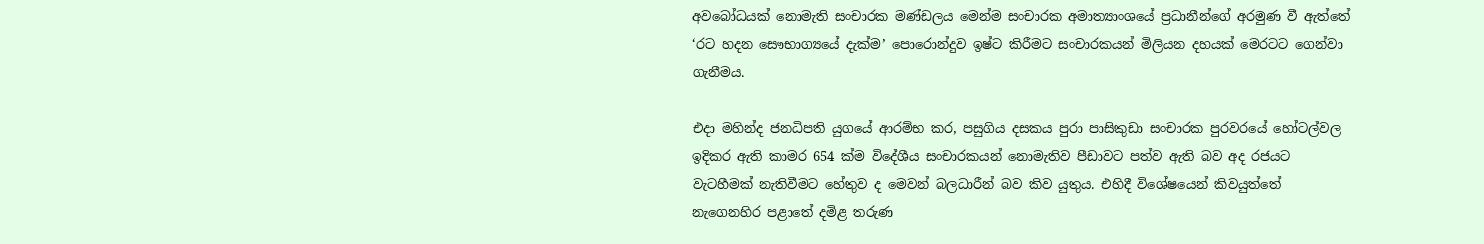අවබෝධයක් නොමැති සංචාරක මණ්ඩලය මෙන්ම සංචාරක අමාත්‍යාංශයේ ප්‍රධානීන්ගේ අරමුණ වී ඇත්තේ ‘රට හදන සෞභාග්‍යයේ දැක්ම’ පොරොන්දුව ඉෂ්ට කිරීමට සංචාරකයන් මිලියන දහයක් මෙරටට ගෙන්වා ගැනීමය.

එදා මහින්ද ජනධිපති යුගයේ ආරම්භ කර, පසුගිය දසකය පුරා පාසිකුඩා සංචාරක පුරවරයේ හෝටල්වල ඉදිකර ඇති කාමර 654 ක්ම විදේශීය සංචාරකයන් නොමැතිව පීඩාවට පත්ව ඇති බව අද රජයට වැටහීමක් නැතිවීමට හේතුව ද මෙවන් බලධාරීන් බව කිව යුතුය. එහිදී විශේෂයෙන් කිවයුත්තේ නැගෙනහිර පළාතේ දමිළ තරුණ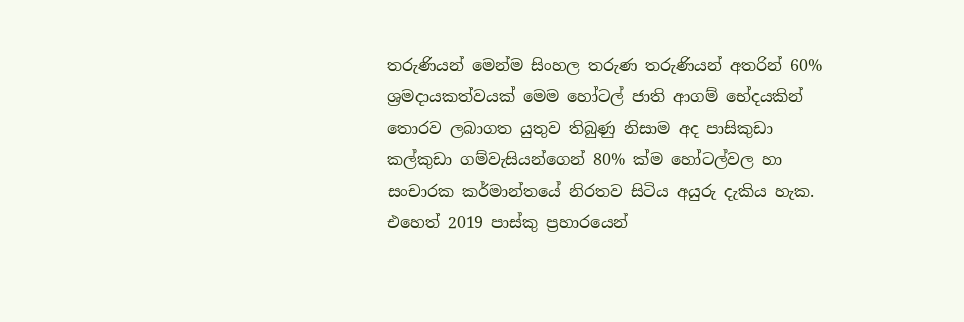තරුණියන් මෙන්ම සිංහල තරුණ තරුණියන් අතරින් 60% ශ්‍රමදායකත්වයක් මෙම හෝටල් ජාති ආගම් භේදයකින් තොරව ලබාගත යුතුව තිබුණු නිසාම අද පාසිකුඩා කල්කුඩා ගම්වැසියන්ගෙන් 80% ක්ම හෝටල්වල හා සංචාරක කර්මාන්තයේ නිරතව සිටිය අයුරු දැකිය හැක. එහෙත් 2019 පාස්කු ප්‍රහාරයෙන්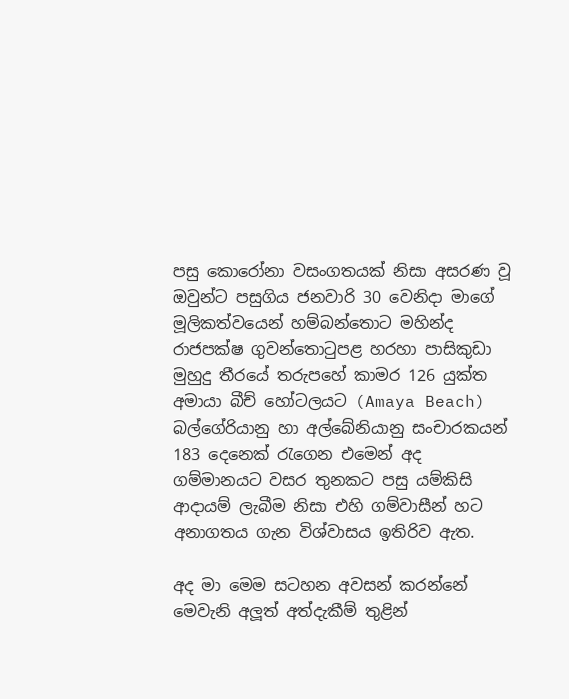පසු කොරෝනා වසංගතයක් නිසා අසරණ වූ ඔවුන්ට පසුගිය ජනවාරි 30 වෙනිදා මාගේ මූලිකත්වයෙන් හම්බන්තොට මහින්ද රාජපක්ෂ ගුවන්තොටුපළ හරහා පාසිකුඩා මුහුදු තීරයේ තරුපහේ කාමර 126 යුක්ත අමායා බීච් හෝටලයට (Amaya Beach) බල්ගේරියානු හා අල්බේනියානු සංචාරකයන් 183 දෙනෙක් රැගෙන එමෙන් අද ගම්මානයට වසර තුනකට පසු යම්කිසි ආදායම් ලැබීම නිසා එහි ගම්වාසීන් හට අනාගතය ගැන විශ්වාසය ඉතිරිව ඇත.

අද මා මෙම සටහන අවසන් කරන්නේ මෙවැනි අලූත් අත්දැකීම් තුළින්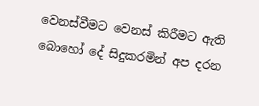වෙනස්වීමට වෙනස් කිරීමට ඇති බොහෝ දේ සිදුකරමින් අප දරන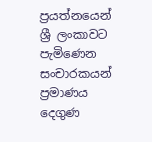ප්‍රයත්නයෙන් ශ්‍රී ලංකාවට පැමිණෙන සංචාරකයන් ප්‍රමාණය දෙගුණ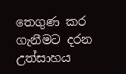තෙගුණ කර ගැනීමට දරන උත්සාහය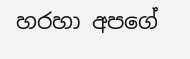හරහා අපගේ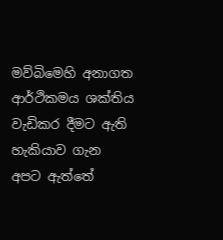මව්බිමෙහි අනාගත ආර්ථිකමය ශක්තිය වැඩිකර දීමට ඇති හැකියාව ගැන අපට ඇත්තේ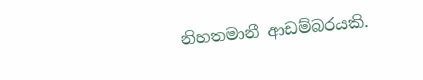නිහතමානී ආඩම්බරයකි.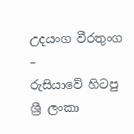උදයංග වීරතුංග –
රුසියාවේ හිටපු ශ්‍රී ලංකා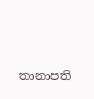තානාපති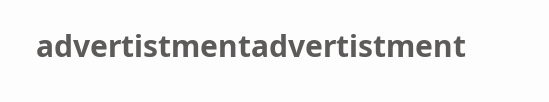advertistmentadvertistment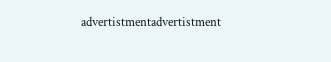advertistmentadvertistment